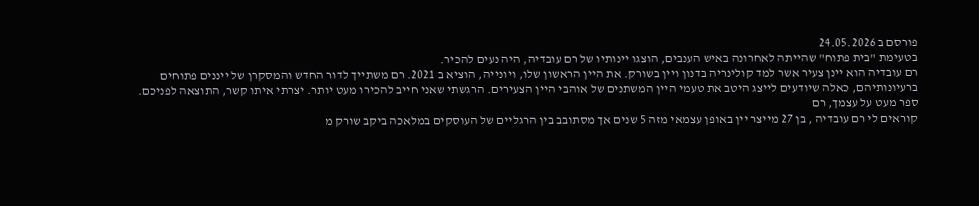פורסם ב 24.05.2026
בטעימת "בית פתוח" שהייתה לאחרונה באיש הענבים, הוצגו יינותיו של רם עובדיה, היה נעים להכיר.
רם עובדיה הוא יינן צעיר אשר למד קולינריה בדנון ויין בשורק. את היין הראשון שלו, ויונייה, הוציא ב 2021. רם משתייך לדור החדש והמסקרן של ייננים פתוחים ברעיונותיהם, כאלה שיודעים לייצג היטב את טעמי היין המשתנים של אוהבי היין הצעירים. הרגשתי שאני חייב להכירו מעט יותר. יצרתי איתו קשר, התוצאה לפניכם.
ספר מעט על עצמך, רם
קוראים לי רם עובדיה , בן 27 מייצר יין באופן עצמאי מזה 5 שנים אך מסתובב בין הרגליים של העוסקים במלאכה ביקב שורק מ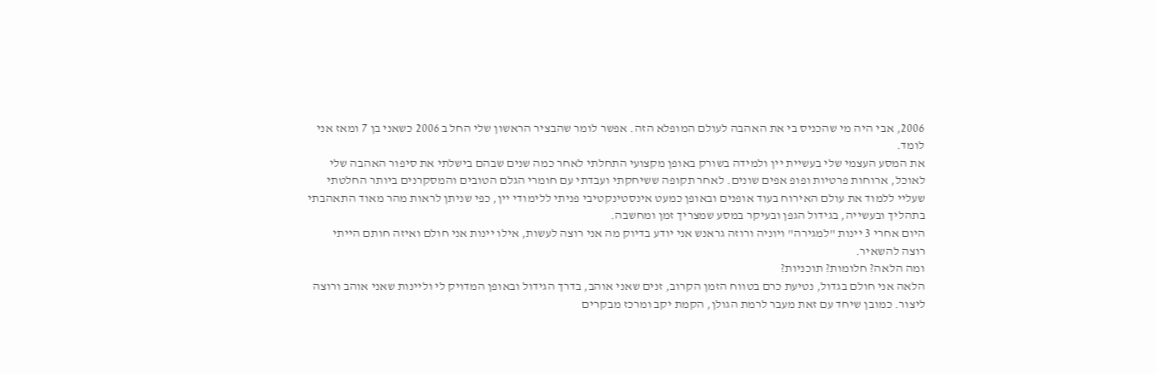2006, אבי היה מי שהכניס בי את האהבה לעולם המופלא הזה. אפשר לומר שהבציר הראשון שלי החל ב 2006 כשאני בן 7 ומאז אני לומד.
את המסע העצמי שלי בעשיית יין ולמידה בשורק באופן מקצועי התחלתי לאחר כמה שנים שבהם בישלתי את סיפור האהבה שלי לאוכל, ארוחות פרטיות ופופ אפים שונים. לאחר תקופה ששיחקתי ועבדתי עם חומרי הגלם הטובים והמסקרנים ביותר החלטתי שעליי ללמוד את עולם האירוח בעוד אופנים ובאופן כמעט אינסטינקטיבי פניתי ללימודי יין, כפי שניתן לראות מהר מאוד התאהבתי בתהליך ובעשייה, בגידול הגפן ובעיקר במסע שמצריך זמן ומחשבה.
היום אחרי 3 יינות "למגירה" ויוניה ורוזה גראנש אני יודע בדיוק מה אני רוצה לעשות, אילו יינות אני חולם ואיזה חותם הייתי רוצה להשאיר.
ומה הלאה? חלומות? תוכניות?
הלאה אני חולם בגדול, נטיעת כרם בטווח הזמן הקרוב, זנים שאני אוהב, בדרך הגידול ובאופן המדויק לי וליינות שאני אוהב ורוצה ליצור. כמובן שיחד עם זאת מעבר לרמת הגולן, הקמת יקב ומרכז מבקרים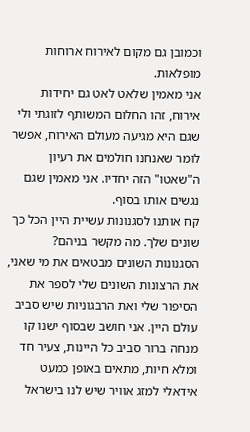וכמובן גם מקום לאירוח ארוחות מופלאות.
אני מאמין שלאט לאט גם יחידות אירוח, זהו החלום המשותף לזוגתי ולי שגם היא מגיעה מעולם האירוח, אפשר לומר שאנחנו חולמים את רעיון ה"שאטו" הזה יחדיו. אני מאמין שגם נגשים אותו בסוף.
קח אותנו לסגנונות עשיית היין הכל כך שונים שלך. מה מקשר בניהם?
הסגנונות השונים מבטאים את מי שאני, את הרצונות השונים שלי לספר את הסיפור שלי ואת הרבגוניות שיש סביב עולם היין. אני חושב שבסוף ישנו קו מנחה ברור סביב כל היינות, צעיר חד ומלא חיות, מתאים באופן כמעט אידאלי למזג אוויר שיש לנו בישראל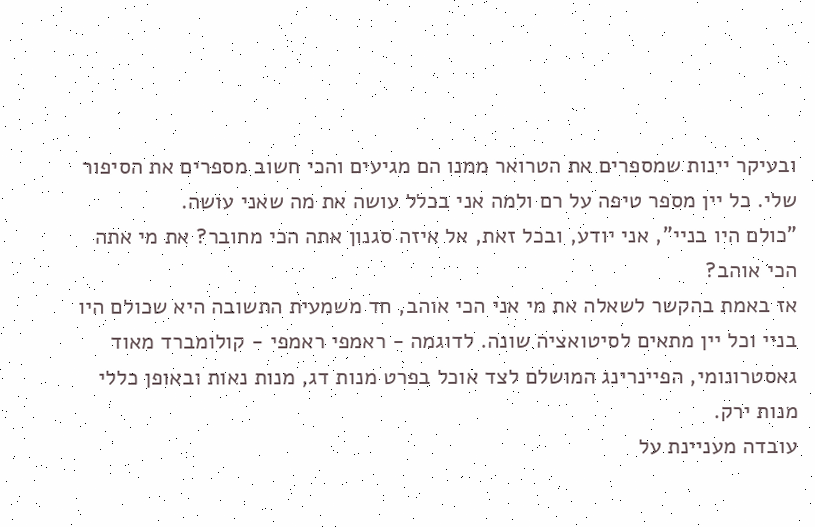ובעיקר יינות שמספרים את הטרואר ממנו הם מגיעים והכי חשוב מספרים את הסיפור שלי. כל יין מספר טיפה על רם ולמה אני בכלל עושה את מה שאני עושה.
"כולם היו בניי", אני יודע, ובכל זאת, אל איזה סגנון אתה הכי מחובר? את מי אתה הכי אוהב?
אז באמת בהקשר לשאלה את מי אני הכי אוהב, חד משמעית התשובה היא שכולם היו בניי וכל יין מתאים לסיטואציה שונה. לדוגמה - ראמפי ראמפי - קולומברד מאוד גאסטרונומי, הפיינרינג המושלם לצד אוכל בפרט מנות דג, מנות נאות ובאופן כללי מנות ירק.
עובדה מעניינת על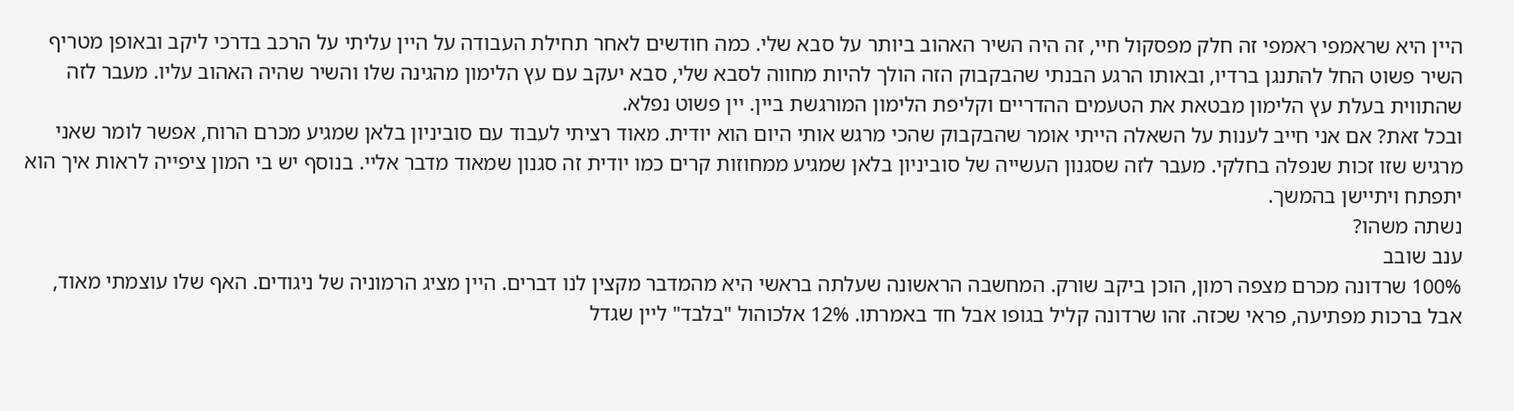היין היא שראמפי ראמפי זה חלק מפסקול חיי, זה היה השיר האהוב ביותר על סבא שלי. כמה חודשים לאחר תחילת העבודה על היין עליתי על הרכב בדרכי ליקב ובאופן מטריף השיר פשוט החל להתנגן ברדיו, ובאותו הרגע הבנתי שהבקבוק הזה הולך להיות מחווה לסבא שלי, סבא יעקב עם עץ הלימון מהגינה שלו והשיר שהיה האהוב עליו. מעבר לזה שהתווית בעלת עץ הלימון מבטאת את הטעמים ההדריים וקליפת הלימון המורגשת ביין. יין פשוט נפלא.
ובכל זאת? אם אני חייב לענות על השאלה הייתי אומר שהבקבוק שהכי מרגש אותי היום הוא יודית. מאוד רציתי לעבוד עם סוביניון בלאן שמגיע מכרם הרוח, אפשר לומר שאני מרגיש שזו זכות שנפלה בחלקי. מעבר לזה שסגנון העשייה של סוביניון בלאן שמגיע ממחוזות קרים כמו יודית זה סגנון שמאוד מדבר אליי. בנוסף יש בי המון ציפייה לראות איך הוא יתפתח ויתיישן בהמשך.
נשתה משהו?
ענב שובב
100% שרדונה מכרם מצפה רמון, הוכן ביקב שורק. המחשבה הראשונה שעלתה בראשי היא מהמדבר מקצין לנו דברים. היין מציג הרמוניה של ניגודים. האף שלו עוצמתי מאוד, אבל ברכות מפתיעה, פראי שכזה. זהו שרדונה קליל בגופו אבל חד באמרתו. 12% אלכוהול "בלבד" ליין שגדל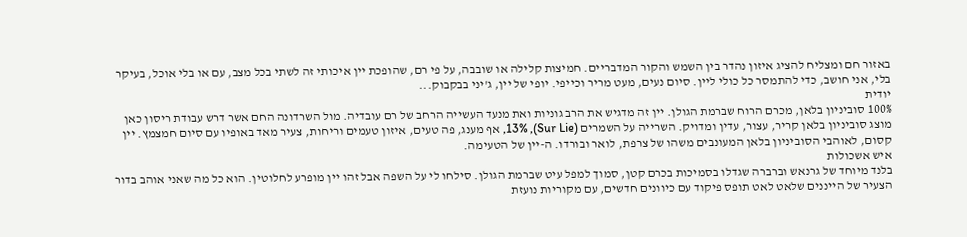באזור חם ומצליח להציג איזון נהדר בין השמש והקור המדבריים. חמיצות קלילה או שובבה, על פי רם, שהופכת יין איכותי זה לשתי בכל מצב, עם או בלי אוכל, בעיקר בלי, אני חושב, כדי להתמסר כל כולי ליין. סיום נעים, מעט מריר וכייפי. יופי של יין, ג'יני בבקבוק...
יודית
100% סוביניון בלאן, מכרם הרוח שברמת הגולן. יין זה מדגיש את הרב גוניות ואת מנעד העשייה הרחב של רם עובדיה. מול השרדונה החם אשר דרש עבודת ריסון כאן מוצג סוביניון בלאן קריר, עצור, עדין ומדויק. השרייה על השמרים (Sur Lie), 13%, אף מענג, פה טעים, איזון טעמים וריחות, צעיר מאד באופיו עם סיום חמצמץ. יין קסום, לאוהבי הסוביניון בלאן המעונבים משהו של צרפת, לואר ובורדו. ה-יין של הטעימה.
איש אשכולות
בלנד מיוחד של גרנאש וברברה שגדלו בסמיכות בכרם קטן, סמוך למפל עיט שברמת הגולן. סילחו לי על השפה אבל זהו יין מופרע לחלוטין. הוא כל מה שאני אוהב בדור הצעיר של הייננים שלאט לאט תופס פיקוד עם כיוונים חדשים, עם מקוריות נועזת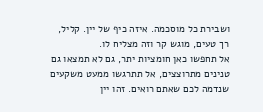ושבירת כל מוסכמה. איזה כיף של יין. קליל, רך טעים, מוגש קר וזה מצליח לו.
אל תחפשו כאן חומציות יתר, גם לא תמצאו גם טנינים מתרוצצים, אל תתרגשו ממעט משקעים שנדמה לכם שאתם רואים. זהו יין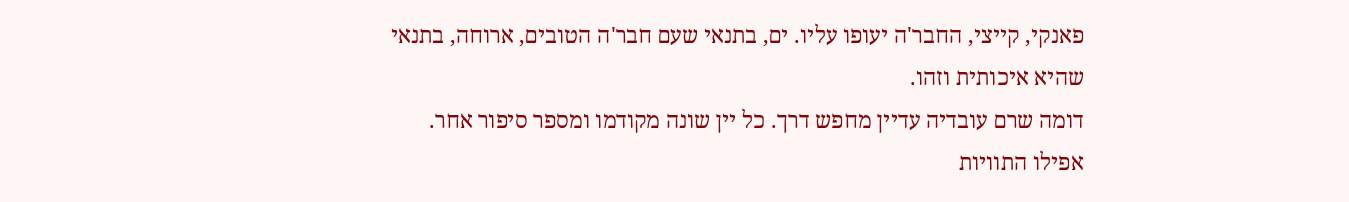פאנקי, קייצי, החבר'ה יעופו עליו. ים, בתנאי שעם חבר'ה הטובים, ארוחה, בתנאי שהיא איכותית וזהו.
דומה שרם עובדיה עדיין מחפש דרך. כל יין שונה מקודמו ומספר סיפור אחר. אפילו התוויות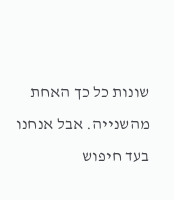שונות כל כך האחת מהשנייה. אבל אנחנו בעד חיפוש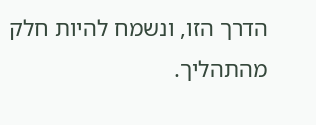הדרך הזו, ונשמח להיות חלק מהתהליך.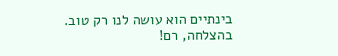בינתיים הוא עושה לנו רק טוב.
בהצלחה, רם!